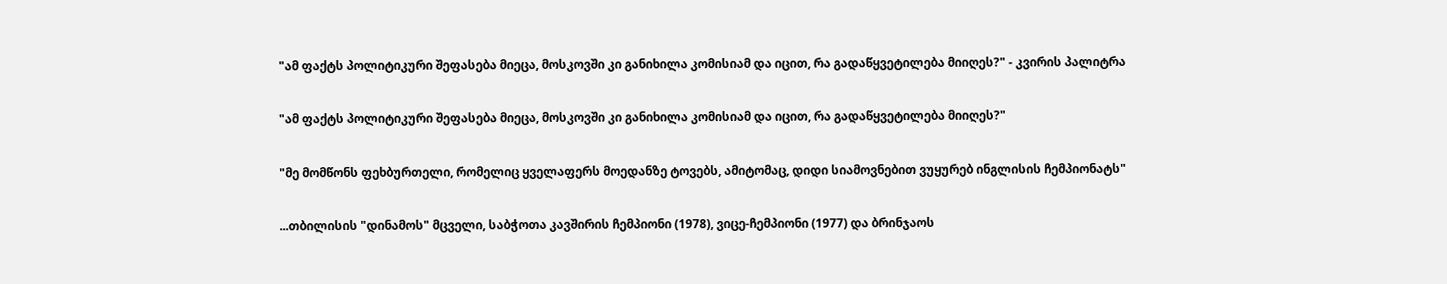"ამ ფაქტს პოლიტიკური შეფასება მიეცა, მოსკოვში კი განიხილა კომისიამ და იცით, რა გადაწყვეტილება მიიღეს?" - კვირის პალიტრა

"ამ ფაქტს პოლიტიკური შეფასება მიეცა, მოსკოვში კი განიხილა კომისიამ და იცით, რა გადაწყვეტილება მიიღეს?"

"მე მომწონს ფეხბურთელი, რომელიც ყველაფერს მოედანზე ტოვებს, ამიტომაც, დიდი სიამოვნებით ვუყურებ ინგლისის ჩემპიონატს"

...თბილისის "დინამოს" მცველი, საბჭოთა კავშირის ჩემპიონი (1978), ვიცე-ჩემპიონი (1977) და ბრინჯაოს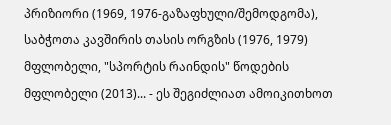პრიზიორი (1969, 1976-გაზაფხული/შემოდგომა), საბჭოთა კავშირის თასის ორგზის (1976, 1979) მფლობელი, "სპორტის რაინდის" წოდების მფლობელი (2013)... - ეს შეგიძლიათ ამოიკითხოთ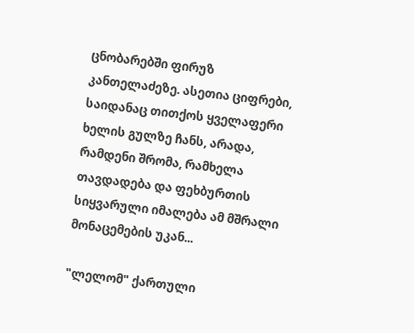ცნობარებში ფირუზ კანთელაძეზე. ასეთია ციფრები, საიდანაც თითქოს ყველაფერი ხელის გულზე ჩანს, არადა, რამდენი შრომა, რამხელა თავდადება და ფეხბურთის სიყვარული იმალება ამ მშრალი მონაცემების უკან...

"ლელომ" ქართული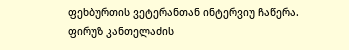ფეხბურთის ვეტერანთან ინტერვიუ ჩაწერა. ფირუზ კანთელაძის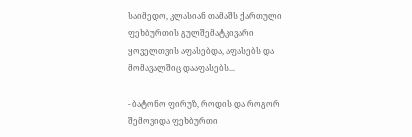საიმედო, კლასიან თამაშს ქართული ფეხბურთის გულშემატკივარი ყოველთვის აფასებდა, აფასებს და მომავალშიც დააფასებს...

- ბატონო ფირუზ, როდის და როგორ შემოვიდა ფეხბურთი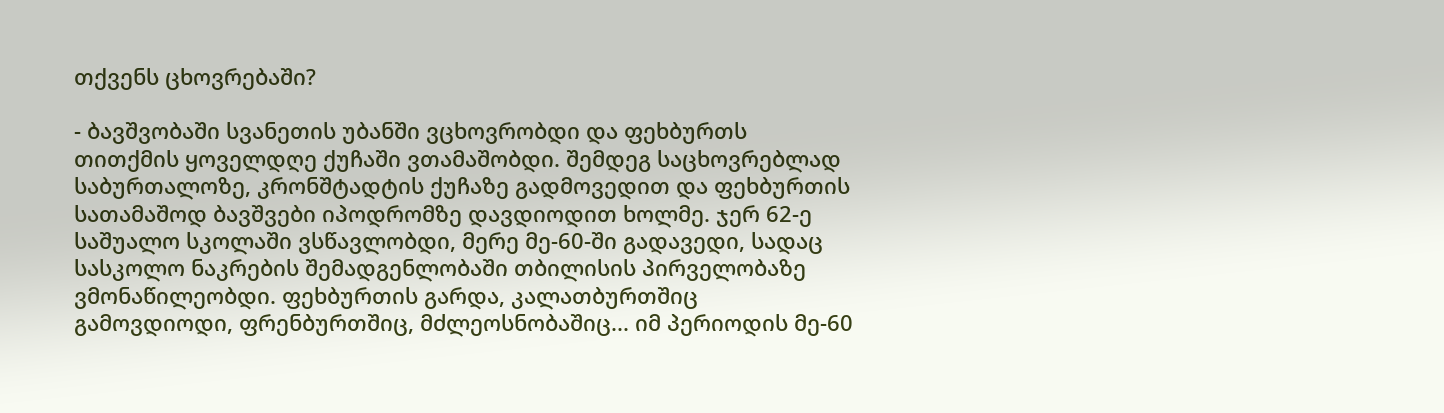თქვენს ცხოვრებაში?

- ბავშვობაში სვანეთის უბანში ვცხოვრობდი და ფეხბურთს თითქმის ყოველდღე ქუჩაში ვთამაშობდი. შემდეგ საცხოვრებლად საბურთალოზე, კრონშტადტის ქუჩაზე გადმოვედით და ფეხბურთის სათამაშოდ ბავშვები იპოდრომზე დავდიოდით ხოლმე. ჯერ 62-ე საშუალო სკოლაში ვსწავლობდი, მერე მე-60-ში გადავედი, სადაც სასკოლო ნაკრების შემადგენლობაში თბილისის პირველობაზე ვმონაწილეობდი. ფეხბურთის გარდა, კალათბურთშიც გამოვდიოდი, ფრენბურთშიც, მძლეოსნობაშიც... იმ პერიოდის მე-60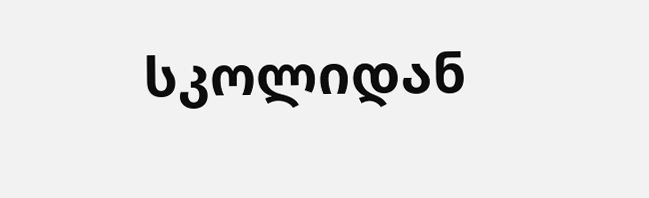სკოლიდან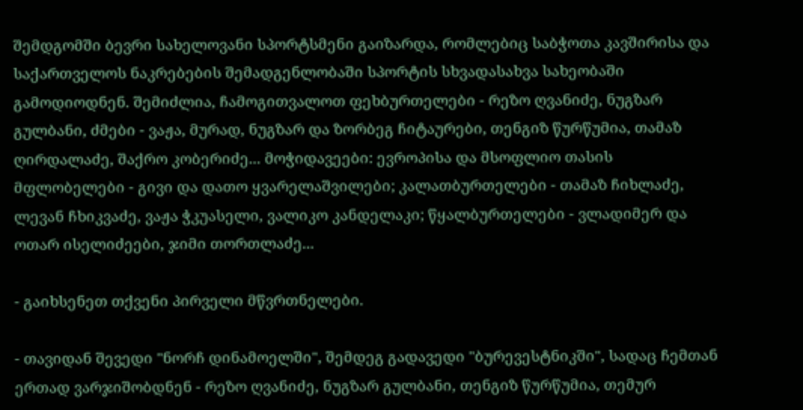შემდგომში ბევრი სახელოვანი სპორტსმენი გაიზარდა, რომლებიც საბჭოთა კავშირისა და საქართველოს ნაკრებების შემადგენლობაში სპორტის სხვადასახვა სახეობაში გამოდიოდნენ. შემიძლია, ჩამოგითვალოთ ფეხბურთელები - რეზო ღვანიძე, ნუგზარ გულბანი, ძმები - ვაჟა, მურად, ნუგზარ და ზორბეგ ჩიტაურები, თენგიზ წურწუმია, თამაზ ღირდალაძე, შაქრო კობერიძე... მოჭიდავეები: ევროპისა და მსოფლიო თასის მფლობელები - გივი და დათო ყვარელაშვილები; კალათბურთელები - თამაზ ჩიხლაძე, ლევან ჩხიკვაძე, ვაჟა ჭკუასელი, ვალიკო კანდელაკი; წყალბურთელები - ვლადიმერ და ოთარ ისელიძეები, ჯიმი თორთლაძე...

- გაიხსენეთ თქვენი პირველი მწვრთნელები.

- თავიდან შევედი "ნორჩ დინამოელში", შემდეგ გადავედი "ბურევესტნიკში", სადაც ჩემთან ერთად ვარჯიშობდნენ - რეზო ღვანიძე, ნუგზარ გულბანი, თენგიზ წურწუმია, თემურ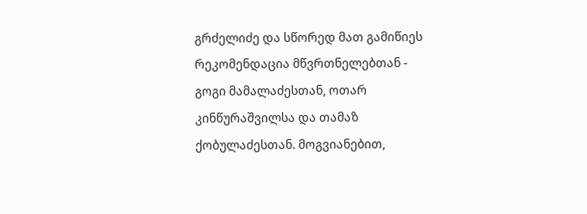გრძელიძე და სწორედ მათ გამიწიეს რეკომენდაცია მწვრთნელებთან - გოგი მამალაძესთან, ოთარ კინწურაშვილსა და თამაზ ქობულაძესთან. მოგვიანებით,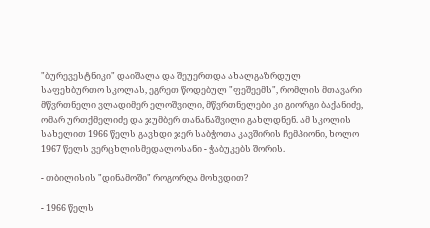"ბურევესტნიკი" დაიშალა და შეუერთდა ახალგაზრდულ საფეხბურთო სკოლას, ეგრეთ წოდებულ "ფეშეემს", რომლის მთავარი მწვრთნელი ვლადიმერ ელოშვილი, მწვრთნელები კი გიორგი ბაქანიძე, ომარ ურთქმელიძე და ჯუმბერ თანანაშვილი გახლდნენ. ამ სკოლის სახელით 1966 წელს გავხდი ჯერ საბჭოთა კავშირის ჩემპიონი, ხოლო 1967 წელს ვერცხლისმედალოსანი - ჭაბუკებს შორის.

- თბილისის "დინამოში" როგორღა მოხვდით?

- 1966 წელს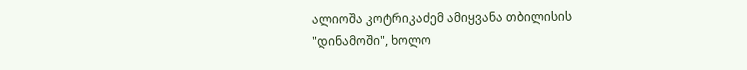ალიოშა კოტრიკაძემ ამიყვანა თბილისის "დინამოში", ხოლო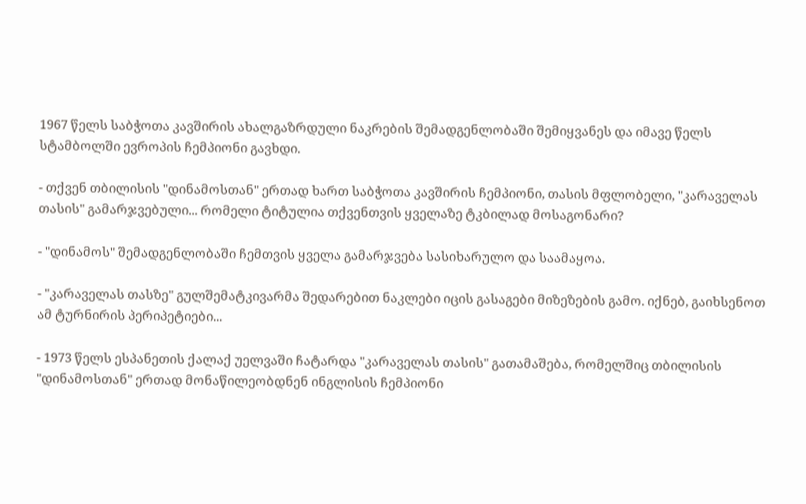1967 წელს საბჭოთა კავშირის ახალგაზრდული ნაკრების შემადგენლობაში შემიყვანეს და იმავე წელს სტამბოლში ევროპის ჩემპიონი გავხდი.

- თქვენ თბილისის "დინამოსთან" ერთად ხართ საბჭოთა კავშირის ჩემპიონი, თასის მფლობელი, "კარაველას თასის" გამარჯვებული... რომელი ტიტულია თქვენთვის ყველაზე ტკბილად მოსაგონარი?

- "დინამოს" შემადგენლობაში ჩემთვის ყველა გამარჯვება სასიხარულო და საამაყოა.

- "კარაველას თასზე" გულშემატკივარმა შედარებით ნაკლები იცის გასაგები მიზეზების გამო. იქნებ, გაიხსენოთ ამ ტურნირის პერიპეტიები...

- 1973 წელს ესპანეთის ქალაქ უელვაში ჩატარდა "კარაველას თასის" გათამაშება, რომელშიც თბილისის "დინამოსთან" ერთად მონაწილეობდნენ ინგლისის ჩემპიონი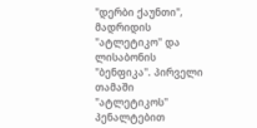"დერბი ქაუნთი", მადრიდის "ატლეტიკო" და ლისაბონის "ბენფიკა". პირველი თამაში "ატლეტიკოს" პენალტებით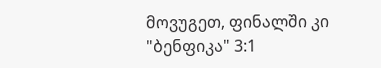მოვუგეთ, ფინალში კი "ბენფიკა" 3:1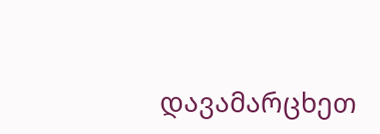დავამარცხეთ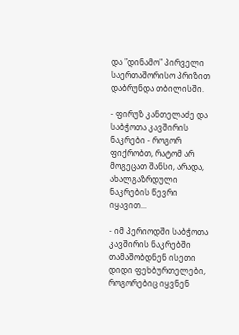და "დინამო" პირველი საერთაშორისო პრიზით დაბრუნდა თბილისში.

- ფირუზ კანთელაძე და საბჭოთა კავშირის ნაკრები - როგორ ფიქრობთ, რატომ არ მოგეცათ შანსი, არადა, ახალგაზრდული ნაკრების წევრი იყავით...

- იმ პერიოდში საბჭოთა კავშირის ნაკრებში თამაშობდნენ ისეთი დიდი ფეხბურთელები, როგორებიც იყვნენ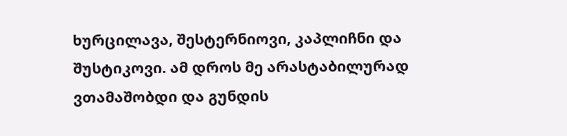ხურცილავა, შესტერნიოვი, კაპლიჩნი და შუსტიკოვი. ამ დროს მე არასტაბილურად ვთამაშობდი და გუნდის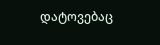დატოვებაც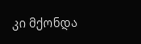კი მქონდა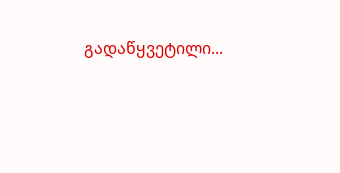გადაწყვეტილი...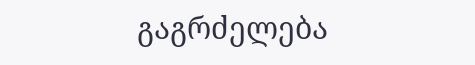გაგრძელება